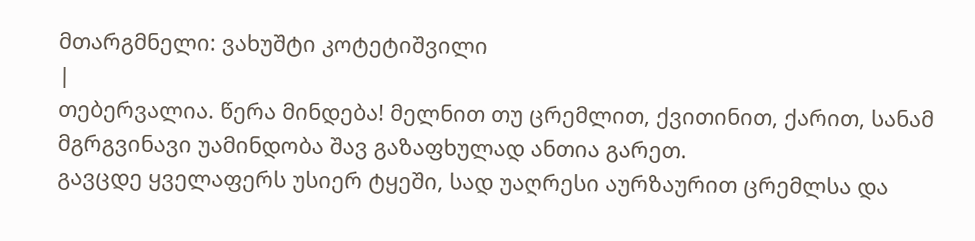მთარგმნელი: ვახუშტი კოტეტიშვილი
|
თებერვალია. წერა მინდება! მელნით თუ ცრემლით, ქვითინით, ქარით, სანამ მგრგვინავი უამინდობა შავ გაზაფხულად ანთია გარეთ.
გავცდე ყველაფერს უსიერ ტყეში, სად უაღრესი აურზაურით ცრემლსა და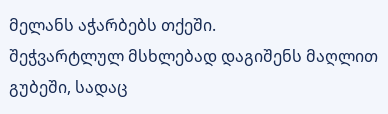მელანს აჭარბებს თქეში.
შეჭვარტლულ მსხლებად დაგიშენს მაღლით გუბეში, სადაც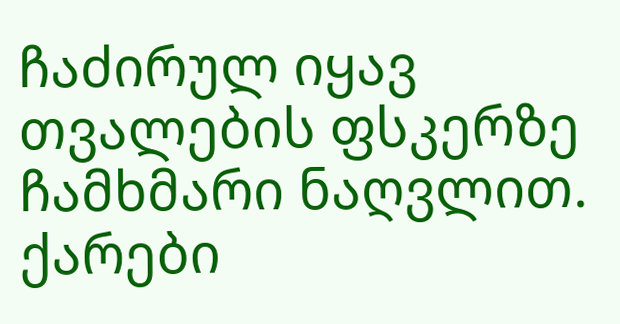ჩაძირულ იყავ თვალების ფსკერზე ჩამხმარი ნაღვლით.
ქარები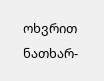ოხვრით ნათხარ-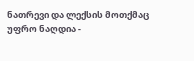ნათრევი და ლექსის მოთქმაც უფრო ნაღდია -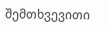შემთხვევითი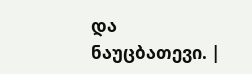და ნაუცბათევი. |